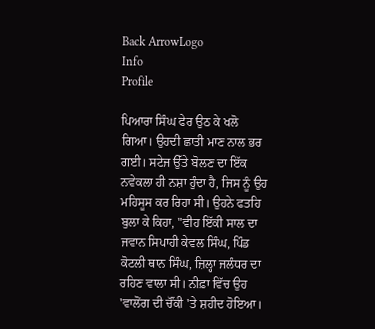Back ArrowLogo
Info
Profile

ਪਿਆਰਾ ਸਿੰਘ ਫੇਰ ਉਠ ਕੇ ਖਲੋ ਗਿਆ। ਉਹਦੀ ਛਾਤੀ ਮਾਣ ਨਾਲ ਭਰ ਗਈ। ਸਟੇਜ ਉੱਤੇ ਬੋਲਣ ਦਾ ਇੱਕ ਨਵੇਕਲਾ ਹੀ ਨਸ਼ਾ ਹੁੰਦਾ ਹੈ, ਜਿਸ ਨੂੰ ਉਹ ਮਹਿਸੂਸ ਕਰ ਰਿਹਾ ਸੀ। ਉਹਨੇ ਫਤਹਿ ਬੁਲਾ ਕੇ ਕਿਹਾ, "ਵੀਹ ਇੱਕੀ ਸਾਲ ਦਾ ਜਵਾਨ ਸਿਪਾਹੀ ਕੇਵਲ ਸਿੰਘ, ਪਿੰਡ ਕੋਟਲੀ ਥਾਨ ਸਿੰਘ, ਜ਼ਿਲ੍ਹਾ ਜਲੰਧਰ ਦਾ ਰਹਿਣ ਵਾਲਾ ਸੀ। ਨੀਫ਼ਾ ਵਿੱਚ ਉਹ 'ਵਾਲੋਂਗ ਦੀ ਚੌਂਕੀ 'ਤੇ ਸ਼ਹੀਦ ਹੋਇਆ।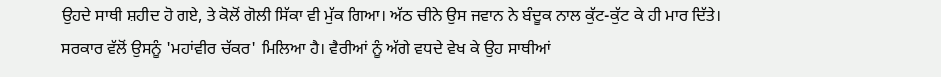ਉਹਦੇ ਸਾਥੀ ਸ਼ਹੀਦ ਹੋ ਗਏ, ਤੇ ਕੋਲੋਂ ਗੋਲੀ ਸਿੱਕਾ ਵੀ ਮੁੱਕ ਗਿਆ। ਅੱਠ ਚੀਨੇ ਉਸ ਜਵਾਨ ਨੇ ਬੰਦੂਕ ਨਾਲ ਕੁੱਟ-ਕੁੱਟ ਕੇ ਹੀ ਮਾਰ ਦਿੱਤੇ। ਸਰਕਾਰ ਵੱਲੋਂ ਉਸਨੂੰ 'ਮਹਾਂਵੀਰ ਚੱਕਰ' ਮਿਲਿਆ ਹੈ। ਵੈਰੀਆਂ ਨੂੰ ਅੱਗੇ ਵਧਦੇ ਵੇਖ ਕੇ ਉਹ ਸਾਥੀਆਂ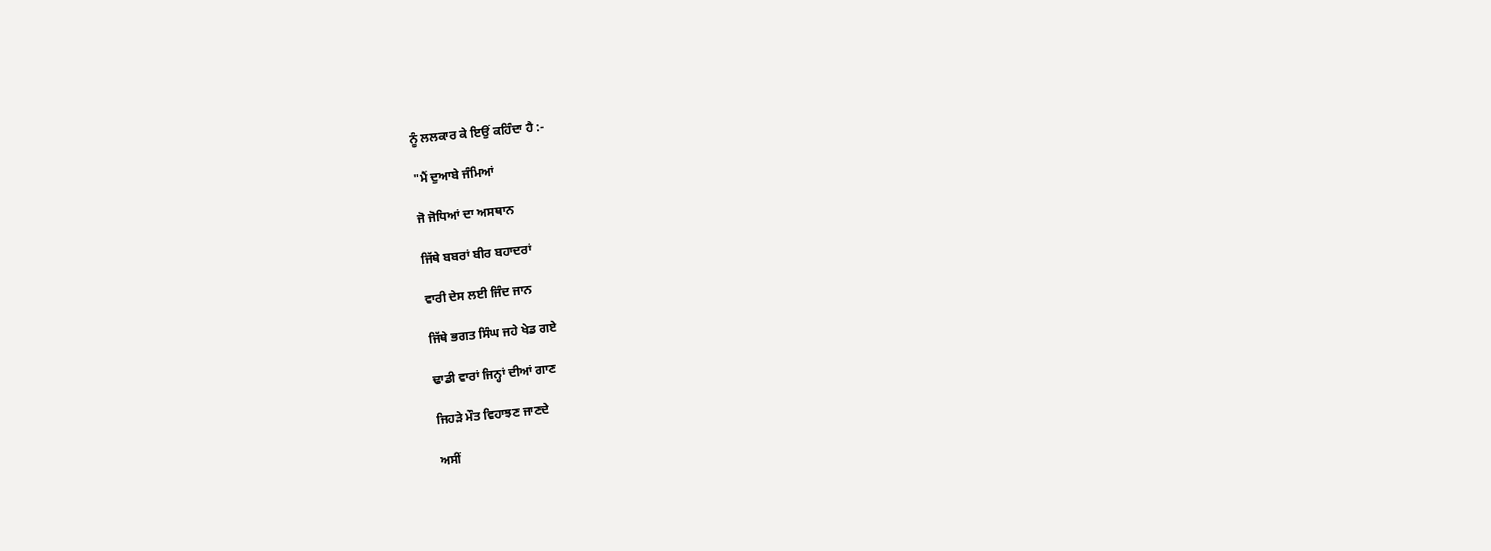ਨੂੰ ਲਲਕਾਰ ਕੇ ਇਉਂ ਕਹਿੰਦਾ ਹੈ :-

"ਮੈਂ ਦੁਆਬੇ ਜੰਮਿਆਂ

ਜੋ ਜੋਧਿਆਂ ਦਾ ਅਸਥਾਨ

ਜਿੱਥੇ ਬਬਰਾਂ ਬੀਰ ਬਹਾਦਰਾਂ

ਵਾਰੀ ਦੇਸ ਲਈ ਜਿੰਦ ਜਾਨ

ਜਿੱਥੇ ਭਗਤ ਸਿੰਘ ਜਹੇ ਖੇਡ ਗਏ

ਢਾਡੀ ਵਾਰਾਂ ਜਿਨ੍ਹਾਂ ਦੀਆਂ ਗਾਣ

ਜਿਹੜੇ ਮੌਤ ਵਿਹਾਝਣ ਜਾਣਦੇ

ਅਸੀਂ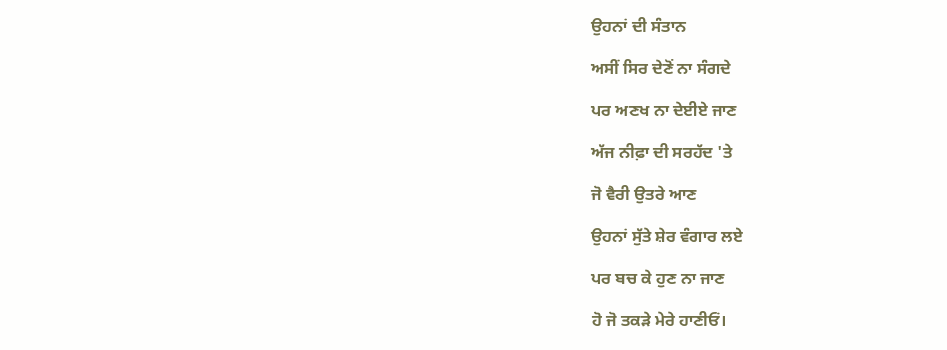ਉਹਨਾਂ ਦੀ ਸੰਤਾਨ

ਅਸੀਂ ਸਿਰ ਦੇਣੋਂ ਨਾ ਸੰਗਦੇ

ਪਰ ਅਣਖ ਨਾ ਦੇਈਏ ਜਾਣ

ਅੱਜ ਨੀਫ਼ਾ ਦੀ ਸਰਹੱਦ 'ਤੇ

ਜੋ ਵੈਰੀ ਉਤਰੇ ਆਣ

ਉਹਨਾਂ ਸੁੱਤੇ ਸ਼ੇਰ ਵੰਗਾਰ ਲਏ

ਪਰ ਬਚ ਕੇ ਹੁਣ ਨਾ ਜਾਣ

ਹੋ ਜੋ ਤਕੜੇ ਮੇਰੇ ਹਾਣੀਓਂ।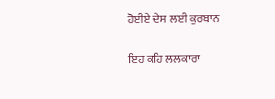ਹੋਈਏ ਦੇਸ ਲਈ ਕੁਰਬਾਨ

ਇਹ ਕਹਿ ਲਲਕਾਰਾ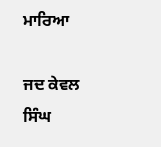ਮਾਰਿਆ

ਜਦ ਕੇਵਲ ਸਿੰਘ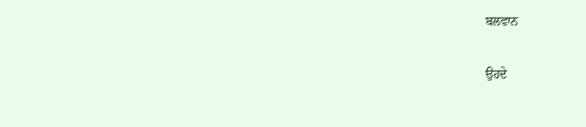ਬਲਵਾਨ

ਉਹਦੇ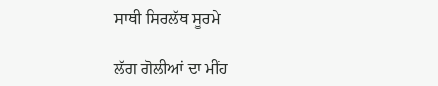ਸਾਥੀ ਸਿਰਲੱਥ ਸੂਰਮੇ

ਲੱਗ ਗੋਲੀਆਂ ਦਾ ਮੀਂਹ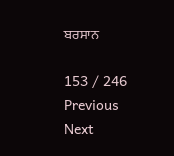ਬਰਸਾਨ

153 / 246
Previous
Next